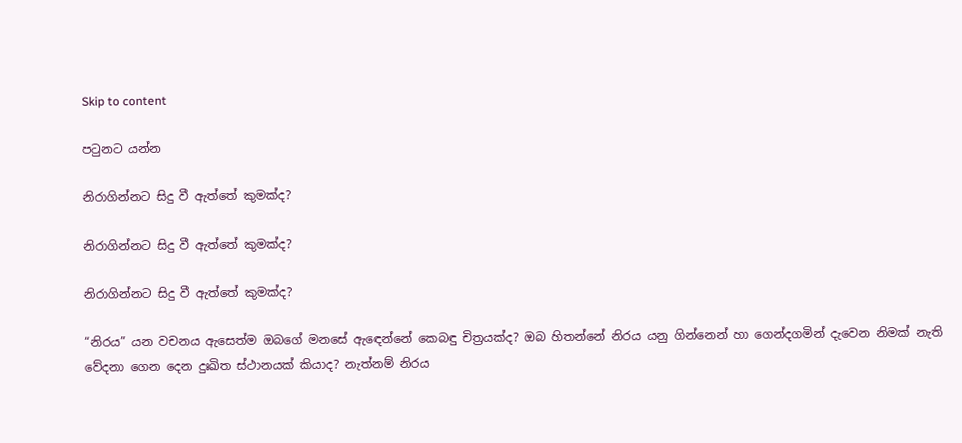Skip to content

පටුනට යන්න

නිරාගින්නට සිදු වී ඇත්තේ කුමක්ද?

නිරාගින්නට සිදු වී ඇත්තේ කුමක්ද?

නිරාගින්නට සිදු වී ඇත්තේ කුමක්ද?

“නිරය” යන වචනය ඇසෙත්ම ඔබගේ මනසේ ඇඳෙන්නේ කෙබඳු චිත්‍රයක්ද? ඔබ හිතන්නේ නිරය යනු ගින්නෙන් හා ගෙන්දගමින් දැවෙන නිමක් නැති වේදනා ගෙන දෙන දුඃඛිත ස්ථානයක් කියාද? නැත්නම් නිරය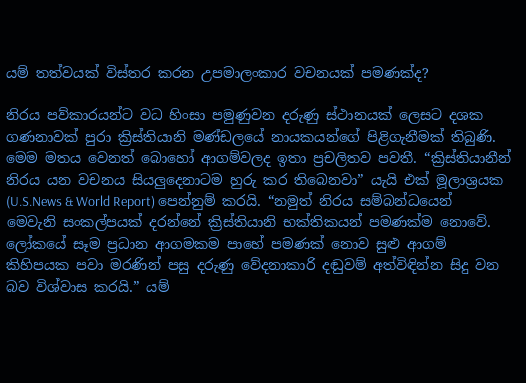යම් තත්වයක් විස්තර කරන උපමාලංකාර වචනයක් පමණක්ද?

නිරය පව්කාරයන්ට වධ හිංසා පමුණුවන දරුණු ස්ථානයක් ලෙසට දශක ගණනාවක් පුරා ක්‍රිස්තියානි මණ්ඩලයේ නායකයන්ගේ පිළිගැනීමක් තිබුණි. මෙම මතය වෙනත් බොහෝ ආගම්වලද ඉතා ප්‍රචලිතව පවතී. “ක්‍රිස්තියානීන් නිරය යන වචනය සියලුදෙනාටම හුරු කර තිබෙනවා” යැයි එක් මූලාශ්‍රයක (U.S.News & World Report) පෙන්නුම් කරයි. “නමුත් නිරය සම්බන්ධයෙන් මෙවැනි සංකල්පයක් දරන්නේ ක්‍රිස්තියානි භක්තිකයන් පමණක්ම නොවේ. ලෝකයේ සෑම ප්‍රධාන ආගමකම පාහේ පමණක් නොව සුළු ආගම් කිහිපයක පවා මරණින් පසු දරුණු වේදනාකාරි දඬුවම් අත්විඳින්න සිදු වන බව විශ්වාස කරයි.” යම්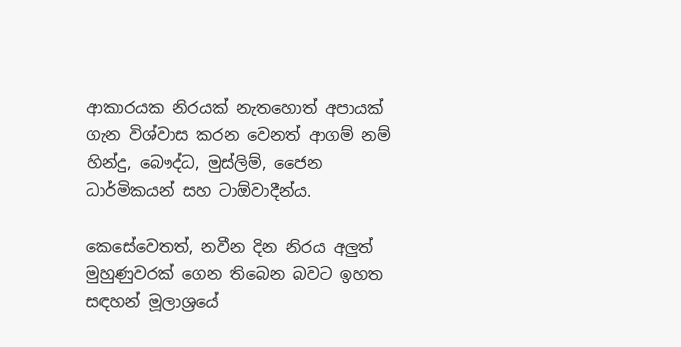ආකාරයක නිරයක් නැතහොත් අපායක් ගැන විශ්වාස කරන වෙනත් ආගම් නම් හින්දු, බෞද්ධ, මුස්ලිම්, ජෛන ධාර්මිකයන් සහ ටාඕවාදීන්ය.

කෙසේවෙතත්, නවීන දින නිරය අලුත් මුහුණුවරක් ගෙන තිබෙන බවට ඉහත සඳහන් මූලාශ්‍රයේ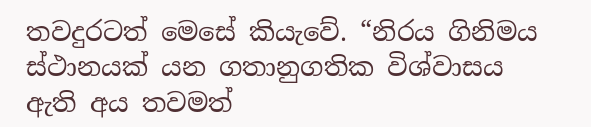තවදුරටත් මෙසේ කියැවේ. “නිරය ගිනිමය ස්ථානයක් යන ගතානුගතික විශ්වාසය ඇති අය තවමත්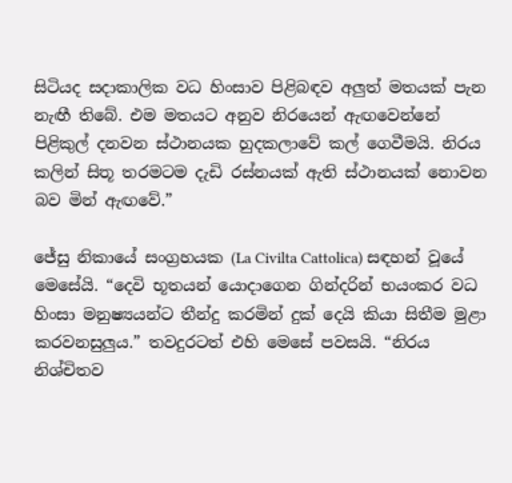සිටියද සදාකාලික වධ හිංසාව පිළිබඳව අලුත් මතයක් පැන නැඟී තිබේ. එම මතයට අනුව නිරයෙන් ඇඟවෙන්නේ පිළිකුල් දනවන ස්ථානයක හුදකලාවේ කල් ගෙවීමයි. නිරය කලින් සිතූ තරමටම දැඩි රස්නයක් ඇති ස්ථානයක් නොවන බව මින් ඇඟවේ.”

ජේසු නිකායේ සංග්‍රහයක (La Civilta Cattolica) සඳහන් වූයේ මෙසේයි. “දෙවි භූතයන් යොදාගෙන ගින්දරින් භයංකර වධ හිංසා මනුෂ්‍යයන්ට තීන්දු කරමින් දුක් දෙයි කියා සිතීම මුළා කරවනසුලුය.” තවදුරටත් එහි මෙසේ පවසයි. “නිරය නිශ්චිතව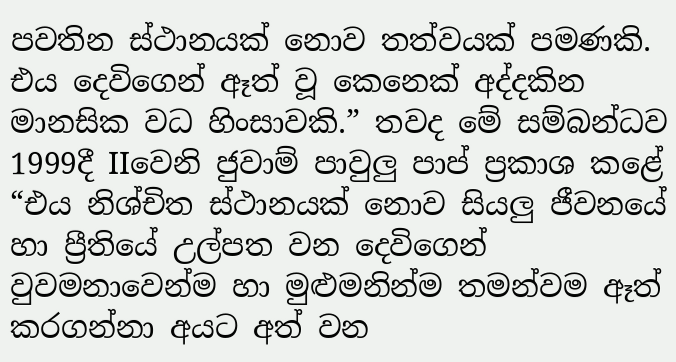පවතින ස්ථානයක් නොව තත්වයක් පමණකි. එය දෙවිගෙන් ඈත් වූ කෙනෙක් අද්දකින මානසික වධ හිංසාවකි.” තවද මේ සම්බන්ධව 1999දී IIවෙනි ජුවාම් පාවුලු පාප් ප්‍රකාශ කළේ “එය නිශ්චිත ස්ථානයක් නොව සියලු ජීවනයේ හා ප්‍රීතියේ උල්පත වන දෙවිගෙන් වුවමනාවෙන්ම හා මුළුමනින්ම තමන්වම ඈත් කරගන්නා අයට අත් වන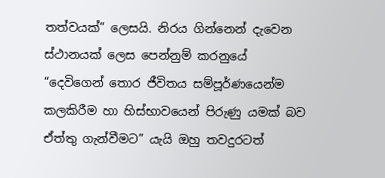තත්වයක්” ලෙසයි. නිරය ගින්නෙන් දැවෙන ස්ථානයක් ලෙස පෙන්නුම් කරනුයේ “දෙවිගෙන් තොර ජීවිතය සම්පූර්ණයෙන්ම කලකිරීම හා හිස්භාවයෙන් පිරුණු යමක් බව ඒත්තු ගැන්වීමට” යැයි ඔහු තවදුරටත්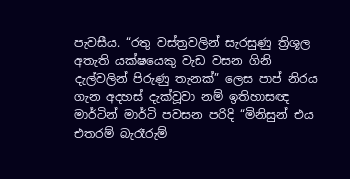පැවසීය. “රතු වස්ත්‍රවලින් සැරසුණු ත්‍රිශූල අතැති යක්ෂයෙකු වැඩ වසන ගිනි දැල්වලින් පිරුණු තැනක්” ලෙස පාප් නිරය ගැන අදහස් දැක්වූවා නම් ඉතිහාසඥ මාර්ටින් මාර්ටි පවසන පරිදි “මිනිසුන් එය එතරම් බැරෑරුම්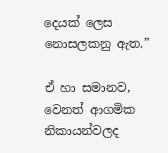දෙයක් ලෙස නොසලකනු ඇත.”

ඒ හා සමානව, වෙනත් ආගමික නිකායන්වලද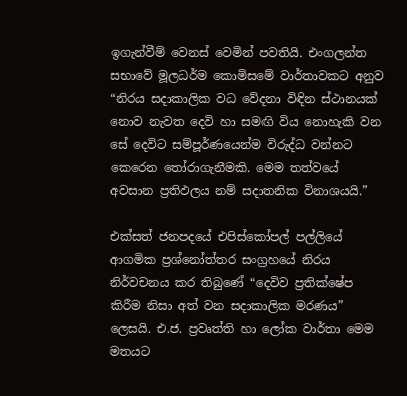ඉගැන්වීම් වෙනස් වෙමින් පවතියි. එංගලන්ත සභාවේ මූලධර්ම කොමිසමේ වාර්තාවකට අනුව “නිරය සදාකාලික වධ වේදනා විඳින ස්ථානයක් නොව නැවත දෙවි හා සමඟි විය නොහැකි වන සේ දෙවිට සම්පූර්ණයෙන්ම විරුද්ධ වන්නට කෙරෙන තෝරාගැනීමකි. මෙම තත්වයේ අවසාන ප්‍රතිඵලය නම් සදාතනික විනාශයයි.”

එක්සත් ජනපදයේ එපිස්කෝපල් පල්ලියේ ආගමික ප්‍රශ්නෝත්තර සංග්‍රහයේ නිරය නිර්වචනය කර තිබුණේ “දෙවිව ප්‍රතික්ෂේප කිරීම නිසා අත් වන සදාකාලික මරණය” ලෙසයි. එ.ජ. ප්‍රවෘත්ති හා ලෝක වාර්තා මෙම මතයට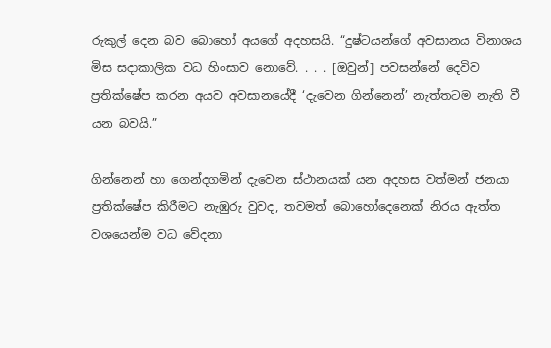රුකුල් දෙන බව බොහෝ අයගේ අදහසයි. “දුෂ්ටයන්ගේ අවසානය විනාශය මිස සදාකාලික වධ හිංසාව නොවේ. . . . [ඔවුන්] පවසන්නේ දෙවිව ප්‍රතික්ෂේප කරන අයව අවසානයේදී ‘දැවෙන ගින්නෙන්’ නැත්තටම නැති වී යන බවයි.”

ගින්නෙන් හා ගෙන්දගමින් දැවෙන ස්ථානයක් යන අදහස වත්මන් ජනයා ප්‍රතික්ෂේප කිරීමට නැඹුරු වුවද, තවමත් බොහෝදෙනෙක් නිරය ඇත්ත වශයෙන්ම වධ වේදනා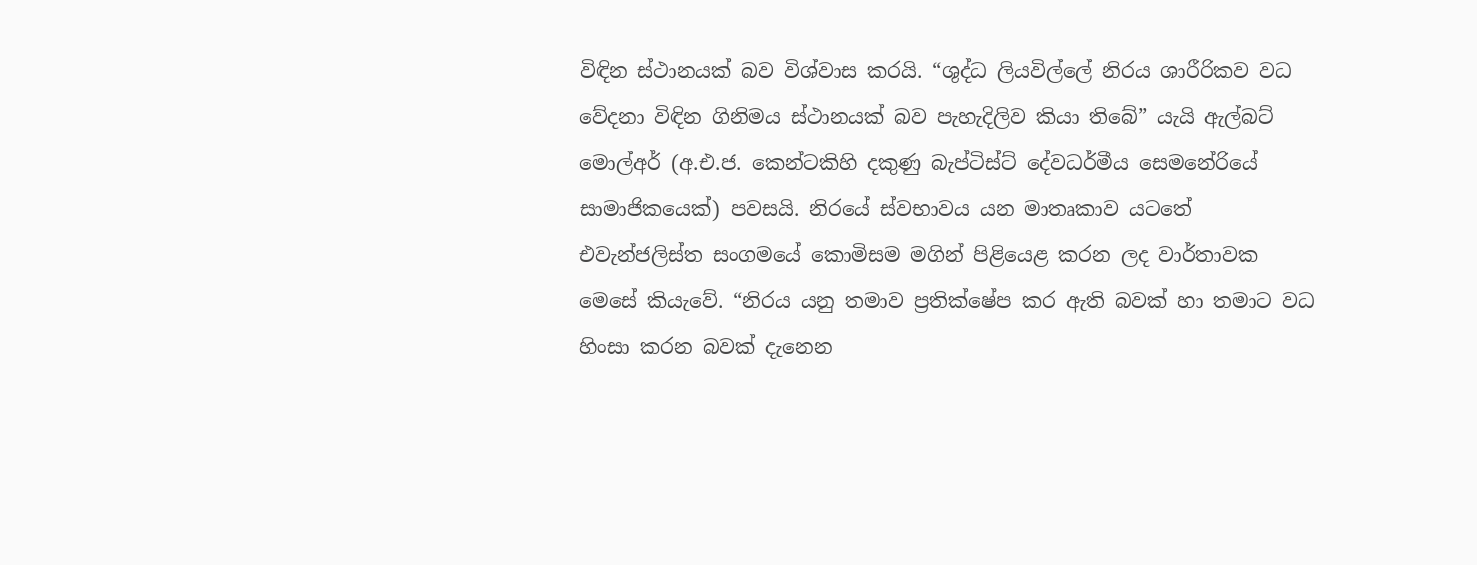විඳින ස්ථානයක් බව විශ්වාස කරයි. “ශුද්ධ ලියවිල්ලේ නිරය ශාරීරිකව වධ වේදනා විඳින ගිනිමය ස්ථානයක් බව පැහැදිලිව කියා තිබේ” යැයි ඇල්බට් මොල්අර් (අ.එ.ජ. කෙන්ටකිහි දකුණු බැප්ටිස්ට් දේවධර්මීය සෙමනේරියේ සාමාජිකයෙක්) පවසයි. නිරයේ ස්වභාවය යන මාතෘකාව යටතේ එවැන්ජලිස්ත සංගමයේ කොමිසම මගින් පිළියෙළ කරන ලද වාර්තාවක මෙසේ කියැවේ. “නිරය යනු තමාව ප්‍රතික්ෂේප කර ඇති බවක් හා තමාට වධ හිංසා කරන බවක් දැනෙන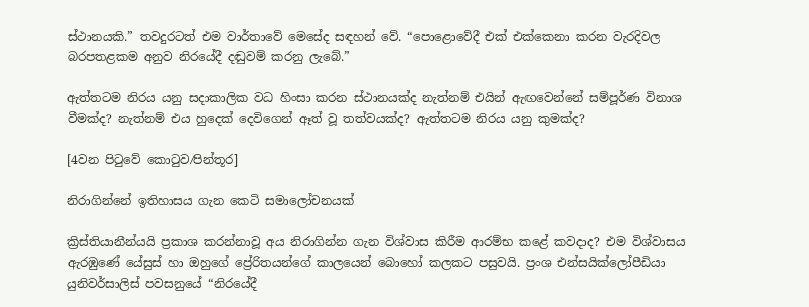ස්ථානයකි.” තවදුරටත් එම වාර්තාවේ මෙසේද සඳහන් වේ. “පොළොවේදී එක් එක්කෙනා කරන වැරදිවල බරපතළකම අනුව නිරයේදී දඬුවම් කරනු ලැබේ.”

ඇත්තටම නිරය යනු සදාකාලික වධ හිංසා කරන ස්ථානයක්ද නැත්නම් එයින් ඇඟවෙන්නේ සම්පූර්ණ විනාශ වීමක්ද? නැත්නම් එය හුදෙක් දෙවිගෙන් ඈත් වූ තත්වයක්ද? ඇත්තටම නිරය යනු කුමක්ද?

[4වන පිටුවේ කොටුව⁄පින්තූර]

නිරාගින්නේ ඉතිහාසය ගැන කෙටි සමාලෝචනයක්

ක්‍රිස්තියානීන්යයි ප්‍රකාශ කරන්නාවූ අය නිරාගින්න ගැන විශ්වාස කිරීම ආරම්භ කළේ කවදාද? එම විශ්වාසය ඇරඹුණේ යේසුස් හා ඔහුගේ ප්‍රේරිතයන්ගේ කාලයෙන් බොහෝ කලකට පසුවයි. ප්‍රංශ එන්සයික්ලෝපීඩියා යුනිවර්සාලිස් පවසනුයේ “නිරයේදී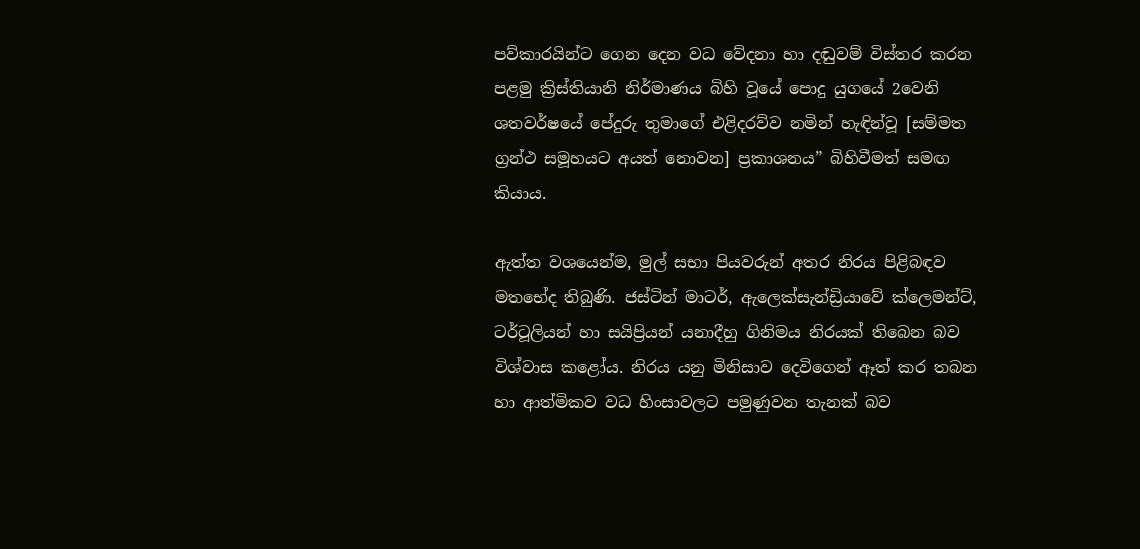පව්කාරයින්ට ගෙන දෙන වධ වේදනා හා දඬුවම් විස්තර කරන පළමු ක්‍රිස්තියානි නිර්මාණය බිහි වූයේ පොදු යුගයේ 2වෙනි ශතවර්ෂයේ පේදුරු තුමාගේ එළිදරව්ව නමින් හැඳින්වූ [සම්මත ග්‍රන්ථ සමූහයට අයත් නොවන] ප්‍රකාශනය” බිහිවීමත් සමඟ කියාය.

ඇත්ත වශයෙන්ම, මුල් සභා පියවරුන් අතර නිරය පිළිබඳව මතභේද තිබුණි. ජස්ටින් මාටර්, ඇලෙක්සැන්ඩ්‍රියාවේ ක්ලෙමන්ට්, ටර්ටූලියන් හා සයිප්‍රියන් යනාදීහු ගිනිමය නිරයක් තිබෙන බව විශ්වාස කළෝය. නිරය යනු මිනිසාව දෙවිගෙන් ඈත් කර තබන හා ආත්මිකව වධ හිංසාවලට පමුණුවන තැනක් බව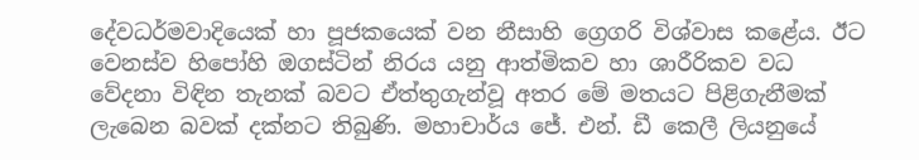දේවධර්මවාදියෙක් හා පූජකයෙක් වන නීසාහි ග්‍රෙගරි විශ්වාස කළේය. ඊට වෙනස්ව හිපෝහි ඔගස්ටින් නිරය යනු ආත්මිකව හා ශාරීරිකව වධ වේදනා විඳින තැනක් බවට ඒත්තුගැන්වූ අතර මේ මතයට පිළිගැනීමක් ලැබෙන බවක් දක්නට තිබුණි. මහාචාර්ය ජේ. එන්. ඩී කෙලී ලියනුයේ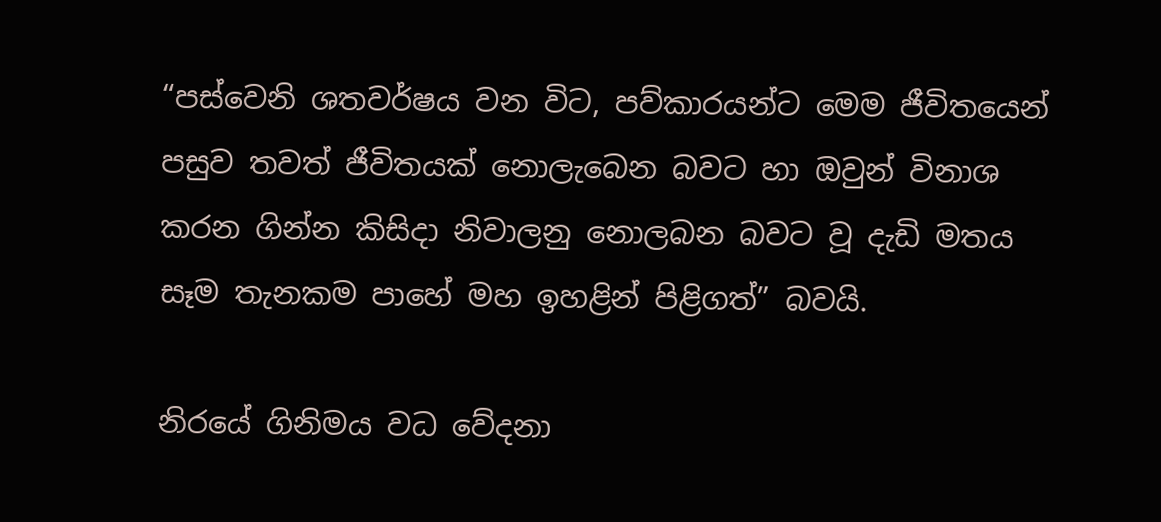“පස්වෙනි ශතවර්ෂය වන විට, පව්කාරයන්ට මෙම ජීවිතයෙන් පසුව තවත් ජීවිතයක් නොලැබෙන බවට හා ඔවුන් විනාශ කරන ගින්න කිසිදා නිවාලනු නොලබන බවට වූ දැඩි මතය සෑම තැනකම පාහේ මහ ඉහළින් පිළිගත්” බවයි.

නිරයේ ගිනිමය වධ වේදනා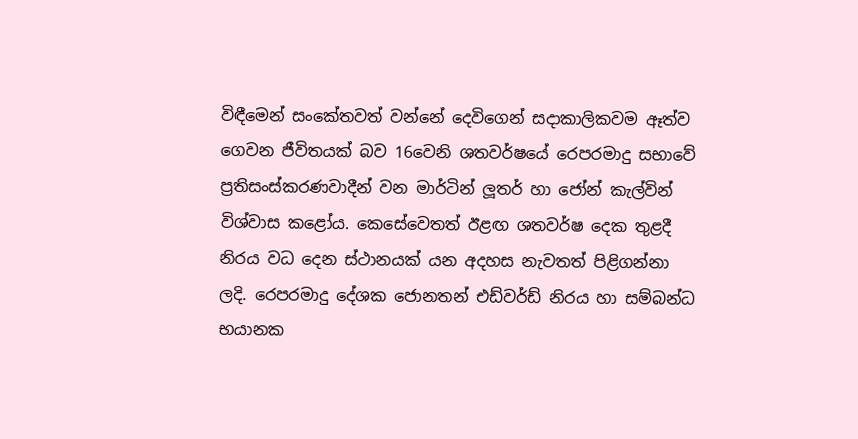විඳීමෙන් සංකේතවත් වන්නේ දෙවිගෙන් සදාකාලිකවම ඈත්ව ගෙවන ජීවිතයක් බව 16වෙනි ශතවර්ෂයේ රෙපරමාදු සභාවේ ප්‍රතිසංස්කරණවාදීන් වන මාර්ටින් ලූතර් හා ජෝන් කැල්වින් විශ්වාස කළෝය. කෙසේවෙතත් ඊළඟ ශතවර්ෂ දෙක තුළදී නිරය වධ දෙන ස්ථානයක් යන අදහස නැවතත් පිළිගන්නා ලදි. රෙපරමාදු දේශක ජොනතන් එඩ්වර්ඩ් නිරය හා සම්බන්ධ භයානක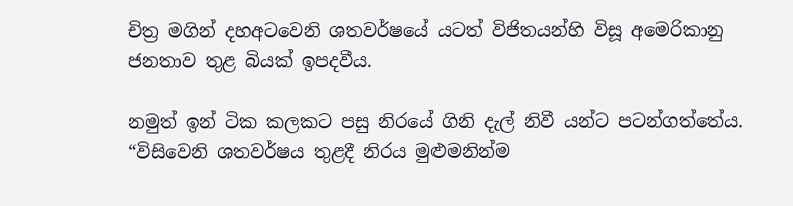චිත්‍ර මගින් දහඅටවෙනි ශතවර්ෂයේ යටත් විජිතයන්හි විසූ අමෙරිකානු ජනතාව තුළ බියක් ඉපදවීය.

නමුත් ඉන් ටික කලකට පසු නිරයේ ගිනි දැල් නිවී යන්ට පටන්ගත්තේය. “විසිවෙනි ශතවර්ෂය තුළදී නිරය මුළුමනින්ම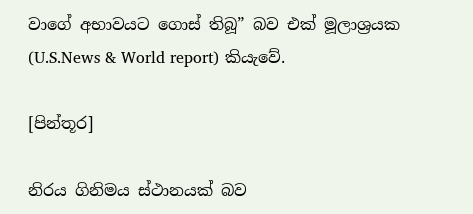වාගේ අභාවයට ගොස් තිබූ” බව එක් මූලාශ්‍රයක (U.S.News & World report) කියැවේ.

[පින්තූර]

නිරය ගිනිමය ස්ථානයක් බව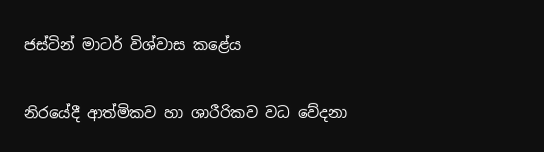ජස්ටින් මාටර් විශ්වාස කළේය

නිරයේදී ආත්මිකව හා ශාරීරිකව වධ වේදනා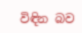විඳින බව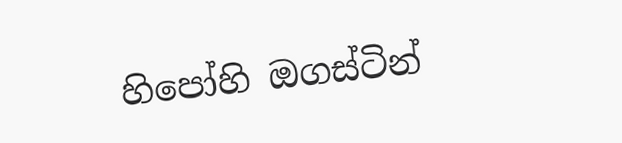හිපෝහි ඔගස්ටින්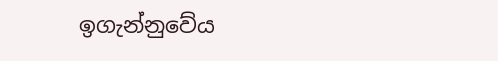ඉගැන්නුවේය